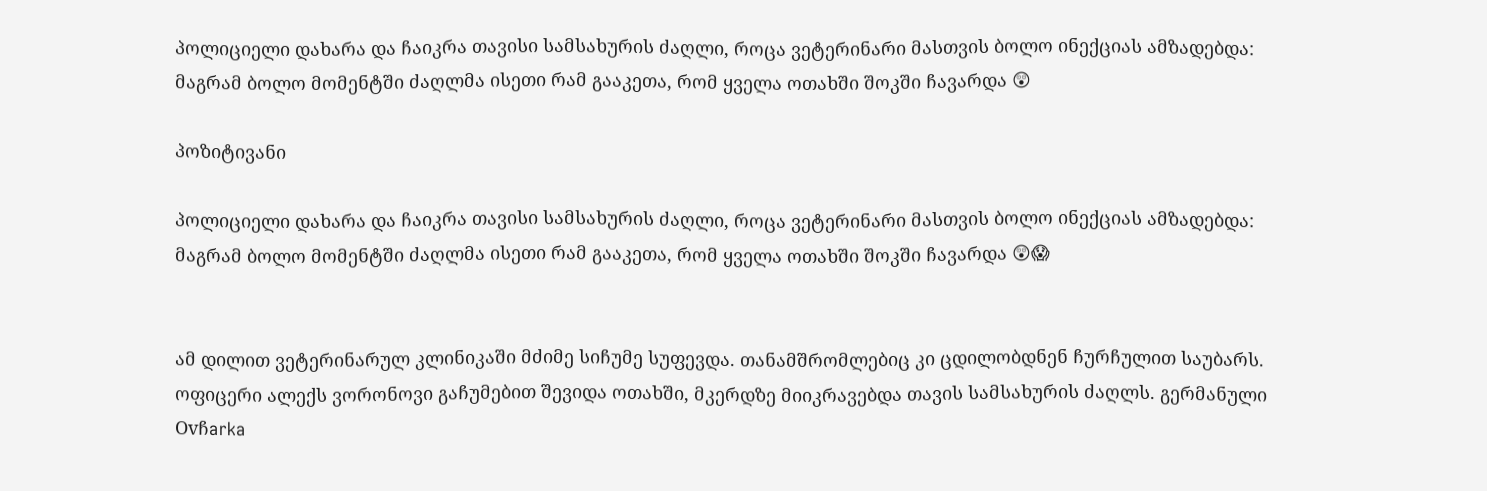პოლიციელი დახარა და ჩაიკრა თავისი სამსახურის ძაღლი, როცა ვეტერინარი მასთვის ბოლო ინექციას ამზადებდა: მაგრამ ბოლო მომენტში ძაღლმა ისეთი რამ გააკეთა, რომ ყველა ოთახში შოკში ჩავარდა 😲

პოზიტივანი

პოლიციელი დახარა და ჩაიკრა თავისი სამსახურის ძაღლი, როცა ვეტერინარი მასთვის ბოლო ინექციას ამზადებდა: მაგრამ ბოლო მომენტში ძაღლმა ისეთი რამ გააკეთა, რომ ყველა ოთახში შოკში ჩავარდა 😲😱


ამ დილით ვეტერინარულ კლინიკაში მძიმე სიჩუმე სუფევდა. თანამშრომლებიც კი ცდილობდნენ ჩურჩულით საუბარს.
ოფიცერი ალექს ვორონოვი გაჩუმებით შევიდა ოთახში, მკერდზე მიიკრავებდა თავის სამსახურის ძაღლს. გერმანული Ovჩarka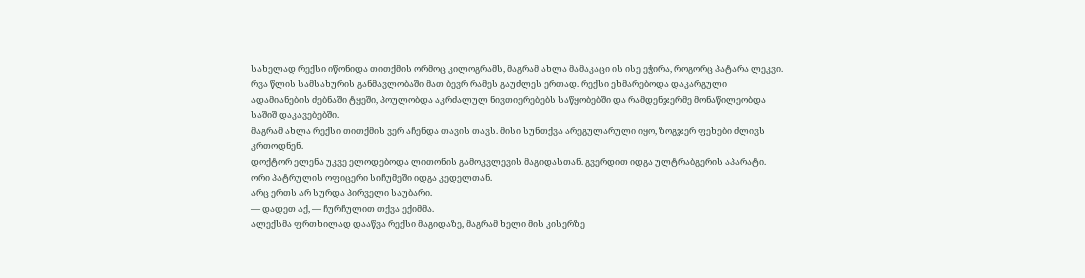სახელად რექსი იწონიდა თითქმის ორმოც კილოგრამს, მაგრამ ახლა მამაკაცი ის ისე ეჭირა, როგორც პატარა ლეკვი.
რვა წლის სამსახურის განმავლობაში მათ ბევრ რამეს გაუძლეს ერთად. რექსი ეხმარებოდა დაკარგული ადამიანების ძებნაში ტყეში, პოულობდა აკრძალულ ნივთიერებებს საწყობებში და რამდენჯერმე მონაწილეობდა საშიშ დაკავებებში.
მაგრამ ახლა რექსი თითქმის ვერ აჩენდა თავის თავს. მისი სუნთქვა არეგულარული იყო, ზოგჯერ ფეხები ძლივს კრთოდნენ.
დოქტორ ელენა უკვე ელოდებოდა ლითონის გამოკვლევის მაგიდასთან. გვერდით იდგა ულტრაბგერის აპარატი. ორი პატრულის ოფიცერი სიჩუმეში იდგა კედელთან.
არც ერთს არ სურდა პირველი საუბარი.
— დადეთ აქ, — ჩურჩულით თქვა ექიმმა.
ალექსმა ფრთხილად დააწვა რექსი მაგიდაზე, მაგრამ ხელი მის კისერზე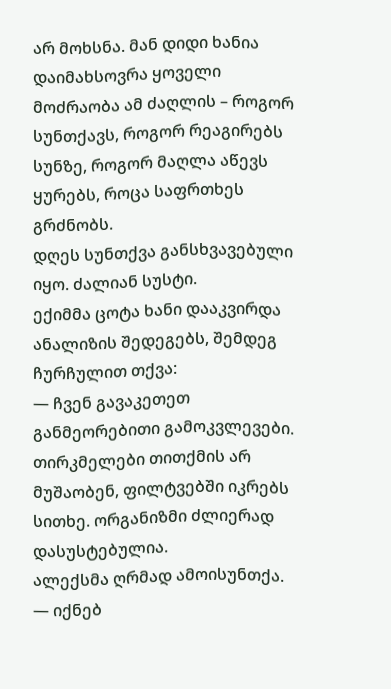არ მოხსნა. მან დიდი ხანია დაიმახსოვრა ყოველი მოძრაობა ამ ძაღლის – როგორ სუნთქავს, როგორ რეაგირებს სუნზე, როგორ მაღლა აწევს ყურებს, როცა საფრთხეს გრძნობს.
დღეს სუნთქვა განსხვავებული იყო. ძალიან სუსტი.
ექიმმა ცოტა ხანი დააკვირდა ანალიზის შედეგებს, შემდეგ ჩურჩულით თქვა:
— ჩვენ გავაკეთეთ განმეორებითი გამოკვლევები. თირკმელები თითქმის არ მუშაობენ, ფილტვებში იკრებს სითხე. ორგანიზმი ძლიერად დასუსტებულია.
ალექსმა ღრმად ამოისუნთქა.
— იქნებ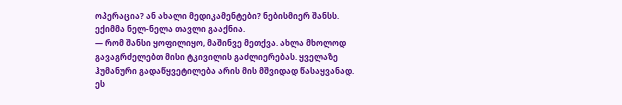ოპერაცია? ან ახალი მედიკამენტები? ნებისმიერ შანსს.
ექიმმა ნელ-ნელა თავლი გააქნია.
— რომ შანსი ყოფილიყო, მაშინვე მეთქვა. ახლა მხოლოდ გავაგრძელებთ მისი ტკივილის გაძლიერებას. ყველაზე ჰუმანური გადაწყვეტილება არის მის მშვიდად წასაყვანად.
ეს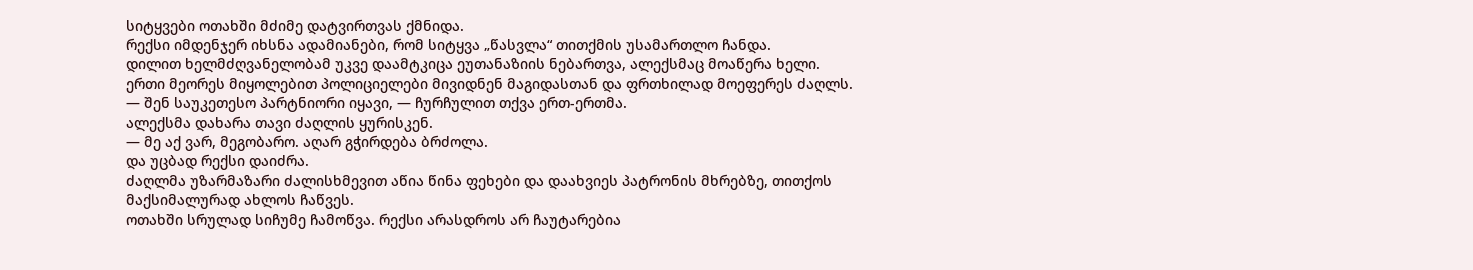სიტყვები ოთახში მძიმე დატვირთვას ქმნიდა.
რექსი იმდენჯერ იხსნა ადამიანები, რომ სიტყვა „წასვლა“ თითქმის უსამართლო ჩანდა.
დილით ხელმძღვანელობამ უკვე დაამტკიცა ეუთანაზიის ნებართვა, ალექსმაც მოაწერა ხელი.
ერთი მეორეს მიყოლებით პოლიციელები მივიდნენ მაგიდასთან და ფრთხილად მოეფერეს ძაღლს.
— შენ საუკეთესო პარტნიორი იყავი, — ჩურჩულით თქვა ერთ-ერთმა.
ალექსმა დახარა თავი ძაღლის ყურისკენ.
— მე აქ ვარ, მეგობარო. აღარ გჭირდება ბრძოლა.
და უცბად რექსი დაიძრა.
ძაღლმა უზარმაზარი ძალისხმევით აწია წინა ფეხები და დაახვიეს პატრონის მხრებზე, თითქოს მაქსიმალურად ახლოს ჩაწვეს.
ოთახში სრულად სიჩუმე ჩამოწვა. რექსი არასდროს არ ჩაუტარებია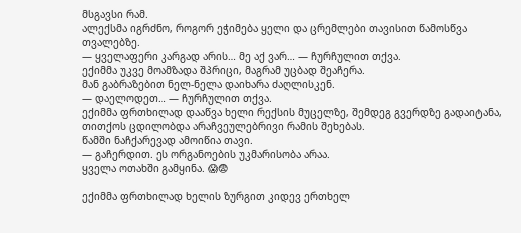მსგავსი რამ.
ალექსმა იგრძნო, როგორ ეჭიმება ყელი და ცრემლები თავისით წამოსწვა თვალებზე.
— ყველაფერი კარგად არის… მე აქ ვარ… — ჩურჩულით თქვა.
ექიმმა უკვე მოამზადა შპრიცი, მაგრამ უცბად შეაჩერა.
მან გაბრაზებით ნელ-ნელა დაიხარა ძაღლისკენ.
— დაელოდეთ… — ჩურჩულით თქვა.
ექიმმა ფრთხილად დააწვა ხელი რექსის მუცელზე, შემდეგ გვერდზე გადაიტანა, თითქოს ცდილობდა არაჩვეულებრივი რამის შეხებას.
წამში ნაჩქარევად ამოიწია თავი.
— გაჩერდით. ეს ორგანოების უკმარისობა არაა.
ყველა ოთახში გამყინა. 😱😨

ექიმმა ფრთხილად ხელის ზურგით კიდევ ერთხელ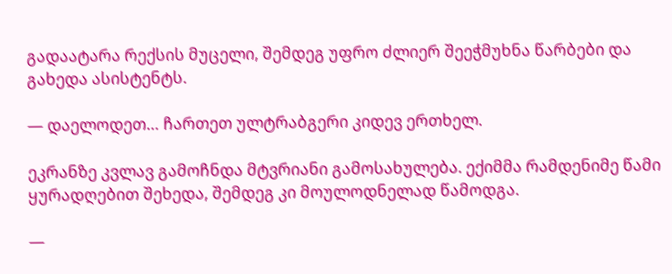გადაატარა რექსის მუცელი, შემდეგ უფრო ძლიერ შეეჭმუხნა წარბები და გახედა ასისტენტს.

— დაელოდეთ… ჩართეთ ულტრაბგერი კიდევ ერთხელ.

ეკრანზე კვლავ გამოჩნდა მტვრიანი გამოსახულება. ექიმმა რამდენიმე წამი ყურადღებით შეხედა, შემდეგ კი მოულოდნელად წამოდგა.

—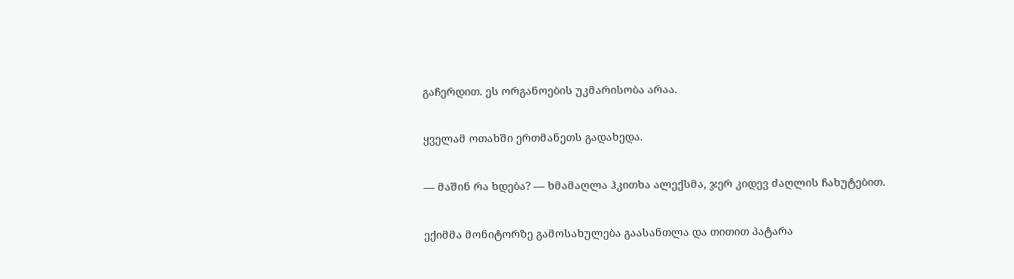გაჩერდით. ეს ორგანოების უკმარისობა არაა.

ყველამ ოთახში ერთმანეთს გადახედა.

— მაშინ რა ხდება? — ხმამაღლა ჰკითხა ალექსმა, ჯერ კიდევ ძაღლის ჩახუტებით.

ექიმმა მონიტორზე გამოსახულება გაასანთლა და თითით პატარა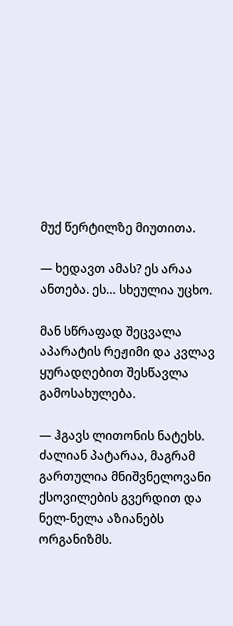მუქ წერტილზე მიუთითა.

— ხედავთ ამას? ეს არაა ანთება. ეს… სხეულია უცხო.

მან სწრაფად შეცვალა აპარატის რეჟიმი და კვლავ ყურადღებით შესწავლა გამოსახულება.

— ჰგავს ლითონის ნატეხს. ძალიან პატარაა, მაგრამ გართულია მნიშვნელოვანი ქსოვილების გვერდით და ნელ-ნელა აზიანებს ორგანიზმს.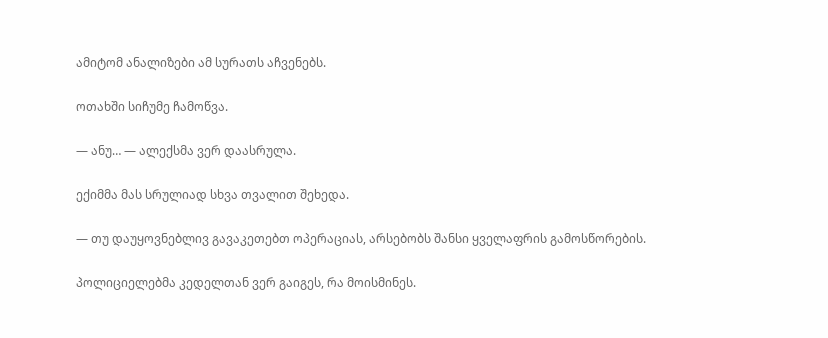ამიტომ ანალიზები ამ სურათს აჩვენებს.

ოთახში სიჩუმე ჩამოწვა.

— ანუ… — ალექსმა ვერ დაასრულა.

ექიმმა მას სრულიად სხვა თვალით შეხედა.

— თუ დაუყოვნებლივ გავაკეთებთ ოპერაციას, არსებობს შანსი ყველაფრის გამოსწორების.

პოლიციელებმა კედელთან ვერ გაიგეს, რა მოისმინეს.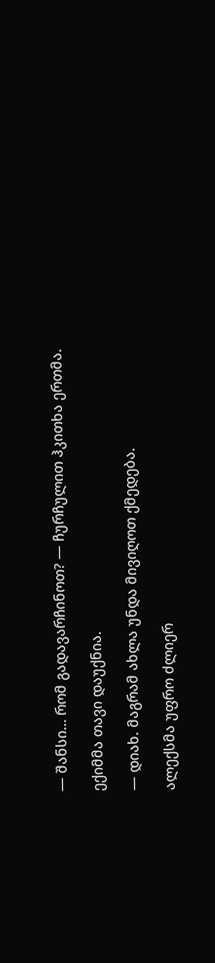— შანსი… რომ გადავარჩინოთ? — ჩურჩულით ჰკითხა ერთმა.

ექიმმა თავი დაუქნია.

— დიახ. მაგრამ ახლა უნდა მივიღოთ ქმედება.

ალექსმა უფრო ძლიერ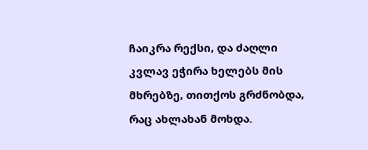ჩაიკრა რექსი, და ძაღლი კვლავ ეჭირა ხელებს მის მხრებზე, თითქოს გრძნობდა, რაც ახლახან მოხდა.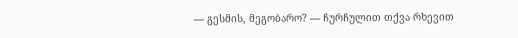— გესმის, მეგობარო? — ჩურჩულით თქვა რხევით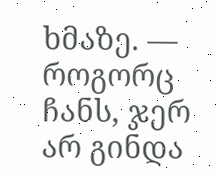ხმაზე. — როგორც ჩანს, ჯერ არ გინდა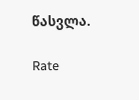წასვლა.

Rate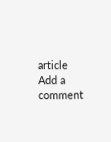article
Add a comment